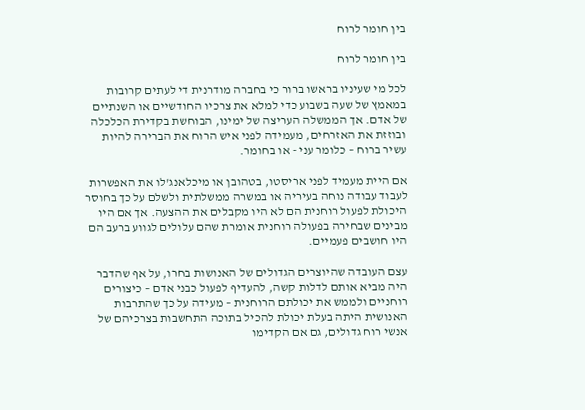בין חומר לרוח

בין חומר לרוח

לכל מי שעיניו בראשו ברור כי בחברה מודרנית די לעתים קרובות במאמץ של שעה בשבוע כדי למלא את צרכיו החודשיים או השנתיים של אדם. אך הממשלה העריצה של ימינו, הבוחשת בקדירת הכלכלה ובוזזת את האזרחים, מעמידה לפני איש הרוח את הברירה להיות עשיר ברוח – כלומר עני - או בחומר.

אם היית מעמיד לפני אריסטו, בטהובן או מיכלאנג'לו את האפשרות לעבוד עבודה נוחה בעיריה או במשרה ממשלתית ולשלם על כך בחוסר היכולת לפעול רוחנית הם לא היו מקבלים את ההצעה. אך אם היו מבינים שבחירה בפעולה רוחנית אומרת שהם עלולים לגווע ברעב הם היו חושבים פעמיים.

עצם העובדה שהיוצרים הגדולים של האנושות בחרו, על אף שהדבר היה מביא אותם לדלות קשה, להעדיף לפעול כבני אדם – כיצורים רוחניים ולממש את יכולתם הרוחנית – מעידה על כך שהתרבות האנושית היתה בעלת יכולת להכיל בתוכה התחשבות בצרכיהם של אנשי רוח גדולים, גם אם הקדימו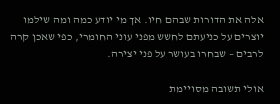אלה את הדורות שבהם חיו. אך מי יודע כמה ומה שילמו יוצרים על כניעתם לחשש מפני עוני החומרי, כפי שאכן קרה לרבים – שבחרו בעושר על פני יצירה.

אולי תשובה מסויימת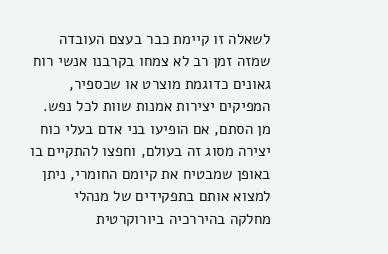לשאלה זו קיימת כבר בעצם העובדה שמזה זמן רב לא צמחו בקרבנו אנשי רוח גאונים כדוגמת מוצרט או שכספיר, המפיקים יצירות אמנות שוות לכל נפש. מן הסתם, אם הופיעו בני אדם בעלי כוח יצירה מסוג זה בעולם, וחפצו להתקיים בו באופן שמבטיח את קיומם החומרי, ניתן למצוא אותם בתפקידים של מנהלי מחלקה בהיררכיה ביורוקרטית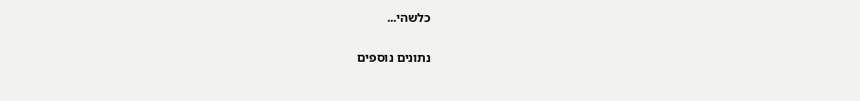כלשהי...

נתונים נוספים